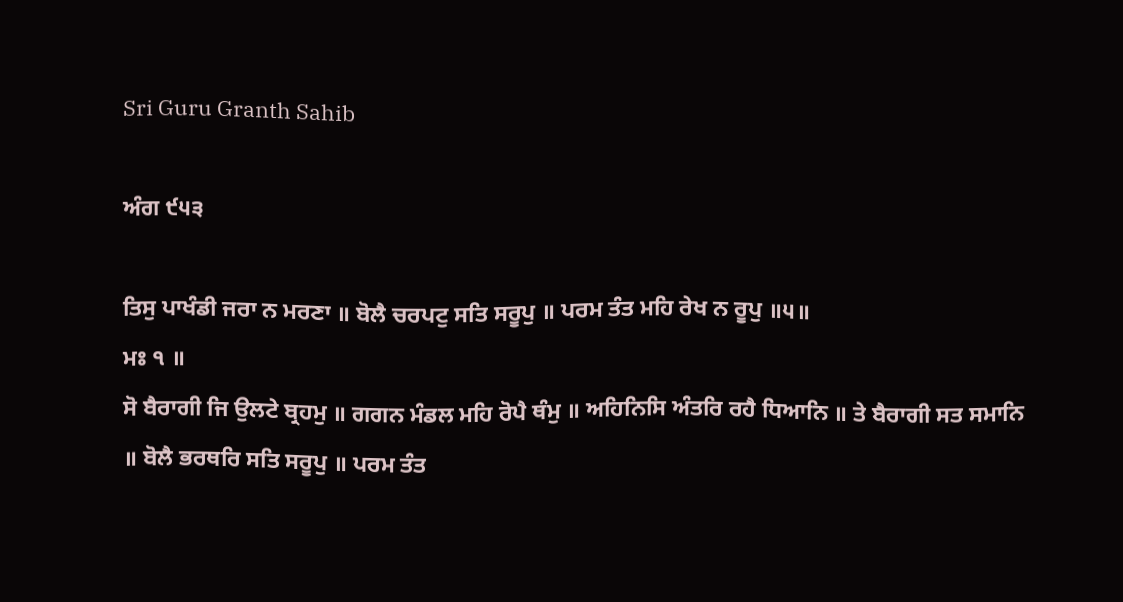Sri Guru Granth Sahib

ਅੰਗ ੯੫੩

ਤਿਸੁ ਪਾਖੰਡੀ ਜਰਾ ਨ ਮਰਣਾ ॥ ਬੋਲੈ ਚਰਪਟੁ ਸਤਿ ਸਰੂਪੁ ॥ ਪਰਮ ਤੰਤ ਮਹਿ ਰੇਖ ਨ ਰੂਪੁ ॥੫॥
ਮਃ ੧ ॥
ਸੋ ਬੈਰਾਗੀ ਜਿ ਉਲਟੇ ਬ੍ਰਹਮੁ ॥ ਗਗਨ ਮੰਡਲ ਮਹਿ ਰੋਪੈ ਥੰਮੁ ॥ ਅਹਿਨਿਸਿ ਅੰਤਰਿ ਰਹੈ ਧਿਆਨਿ ॥ ਤੇ ਬੈਰਾਗੀ ਸਤ ਸਮਾਨਿ ॥ ਬੋਲੈ ਭਰਥਰਿ ਸਤਿ ਸਰੂਪੁ ॥ ਪਰਮ ਤੰਤ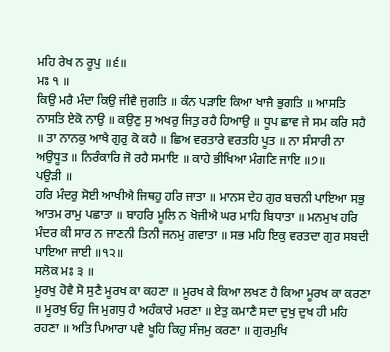ਮਹਿ ਰੇਖ ਨ ਰੂਪੁ ॥੬॥
ਮਃ ੧ ॥
ਕਿਉ ਮਰੈ ਮੰਦਾ ਕਿਉ ਜੀਵੈ ਜੁਗਤਿ ॥ ਕੰਨ ਪੜਾਇ ਕਿਆ ਖਾਜੈ ਭੁਗਤਿ ॥ ਆਸਤਿ ਨਾਸਤਿ ਏਕੋ ਨਾਉ ॥ ਕਉਣੁ ਸੁ ਅਖਰੁ ਜਿਤੁ ਰਹੈ ਹਿਆਉ ॥ ਧੂਪ ਛਾਵ ਜੇ ਸਮ ਕਰਿ ਸਹੈ ॥ ਤਾ ਨਾਨਕੁ ਆਖੈ ਗੁਰੁ ਕੋ ਕਹੈ ॥ ਛਿਅ ਵਰਤਾਰੇ ਵਰਤਹਿ ਪੂਤ ॥ ਨਾ ਸੰਸਾਰੀ ਨਾ ਅਉਧੂਤ ॥ ਨਿਰੰਕਾਰਿ ਜੋ ਰਹੈ ਸਮਾਇ ॥ ਕਾਹੇ ਭੀਖਿਆ ਮੰਗਣਿ ਜਾਇ ॥੭॥
ਪਉੜੀ ॥
ਹਰਿ ਮੰਦਰੁ ਸੋਈ ਆਖੀਐ ਜਿਥਹੁ ਹਰਿ ਜਾਤਾ ॥ ਮਾਨਸ ਦੇਹ ਗੁਰ ਬਚਨੀ ਪਾਇਆ ਸਭੁ ਆਤਮ ਰਾਮੁ ਪਛਾਤਾ ॥ ਬਾਹਰਿ ਮੂਲਿ ਨ ਖੋਜੀਐ ਘਰ ਮਾਹਿ ਬਿਧਾਤਾ ॥ ਮਨਮੁਖ ਹਰਿ ਮੰਦਰ ਕੀ ਸਾਰ ਨ ਜਾਣਨੀ ਤਿਨੀ ਜਨਮੁ ਗਵਾਤਾ ॥ ਸਭ ਮਹਿ ਇਕੁ ਵਰਤਦਾ ਗੁਰ ਸਬਦੀ ਪਾਇਆ ਜਾਈ ॥੧੨॥
ਸਲੋਕ ਮਃ ੩ ॥
ਮੂਰਖੁ ਹੋਵੈ ਸੋ ਸੁਣੈ ਮੂਰਖ ਕਾ ਕਹਣਾ ॥ ਮੂਰਖ ਕੇ ਕਿਆ ਲਖਣ ਹੈ ਕਿਆ ਮੂਰਖ ਕਾ ਕਰਣਾ ॥ ਮੂਰਖੁ ਓਹੁ ਜਿ ਮੁਗਧੁ ਹੈ ਅਹੰਕਾਰੇ ਮਰਣਾ ॥ ਏਤੁ ਕਮਾਣੈ ਸਦਾ ਦੁਖੁ ਦੁਖ ਹੀ ਮਹਿ ਰਹਣਾ ॥ ਅਤਿ ਪਿਆਰਾ ਪਵੈ ਖੂਹਿ ਕਿਹੁ ਸੰਜਮੁ ਕਰਣਾ ॥ ਗੁਰਮੁਖਿ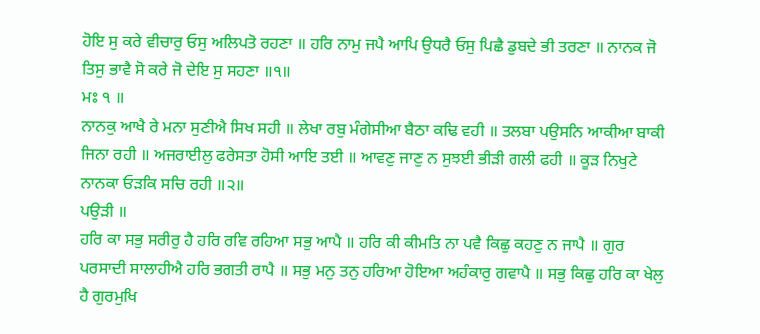ਹੋਇ ਸੁ ਕਰੇ ਵੀਚਾਰੁ ਓਸੁ ਅਲਿਪਤੋ ਰਹਣਾ ॥ ਹਰਿ ਨਾਮੁ ਜਪੈ ਆਪਿ ਉਧਰੈ ਓਸੁ ਪਿਛੈ ਡੁਬਦੇ ਭੀ ਤਰਣਾ ॥ ਨਾਨਕ ਜੋ ਤਿਸੁ ਭਾਵੈ ਸੋ ਕਰੇ ਜੋ ਦੇਇ ਸੁ ਸਹਣਾ ॥੧॥
ਮਃ ੧ ॥
ਨਾਨਕੁ ਆਖੈ ਰੇ ਮਨਾ ਸੁਣੀਐ ਸਿਖ ਸਹੀ ॥ ਲੇਖਾ ਰਬੁ ਮੰਗੇਸੀਆ ਬੈਠਾ ਕਢਿ ਵਹੀ ॥ ਤਲਬਾ ਪਉਸਨਿ ਆਕੀਆ ਬਾਕੀ ਜਿਨਾ ਰਹੀ ॥ ਅਜਰਾਈਲੁ ਫਰੇਸਤਾ ਹੋਸੀ ਆਇ ਤਈ ॥ ਆਵਣੁ ਜਾਣੁ ਨ ਸੁਝਈ ਭੀੜੀ ਗਲੀ ਫਹੀ ॥ ਕੂੜ ਨਿਖੁਟੇ ਨਾਨਕਾ ਓੜਕਿ ਸਚਿ ਰਹੀ ॥੨॥
ਪਉੜੀ ॥
ਹਰਿ ਕਾ ਸਭੁ ਸਰੀਰੁ ਹੈ ਹਰਿ ਰਵਿ ਰਹਿਆ ਸਭੁ ਆਪੈ ॥ ਹਰਿ ਕੀ ਕੀਮਤਿ ਨਾ ਪਵੈ ਕਿਛੁ ਕਹਣੁ ਨ ਜਾਪੈ ॥ ਗੁਰ ਪਰਸਾਦੀ ਸਾਲਾਹੀਐ ਹਰਿ ਭਗਤੀ ਰਾਪੈ ॥ ਸਭੁ ਮਨੁ ਤਨੁ ਹਰਿਆ ਹੋਇਆ ਅਹੰਕਾਰੁ ਗਵਾਪੈ ॥ ਸਭੁ ਕਿਛੁ ਹਰਿ ਕਾ ਖੇਲੁ ਹੈ ਗੁਰਮੁਖਿ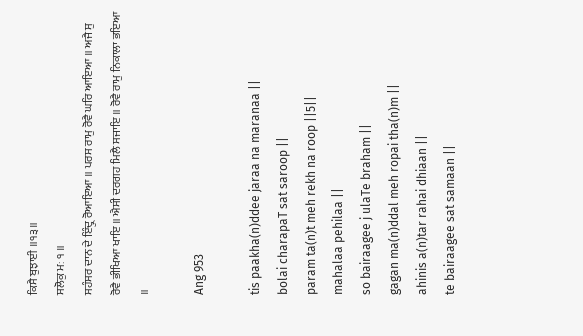ਕਿਸੈ ਬੁਝਾਈ ॥੧੩॥
ਸਲੋਕੁ ਮਃ ੧ ॥
ਸਹੰਸਰ ਦਾਨ ਦੇ ਇੰਦ੍ਰੁ ਰੋਆਇਆ ॥ ਪਰਸ ਰਾਮੁ ਰੋਵੈ ਘਰਿ ਆਇਆ ॥ ਅਜੈ ਸੁ ਰੋਵੈ ਭੀਖਿਆ ਖਾਇ ॥ ਐਸੀ ਦਰਗਹ ਮਿਲੈ ਸਜਾਇ ॥ ਰੋਵੈ ਰਾਮੁ ਨਿਕਾਲਾ ਭਇਆ ॥

Ang 953

tis paakha(n)ddee jaraa na maranaa ||
bolai charapaT sat saroop ||
param ta(n)t meh rekh na roop ||5||
mahalaa pehilaa ||
so bairaagee j ulaTe braham ||
gagan ma(n)ddal meh ropai tha(n)m ||
ahinis a(n)tar rahai dhiaan ||
te bairaagee sat samaan ||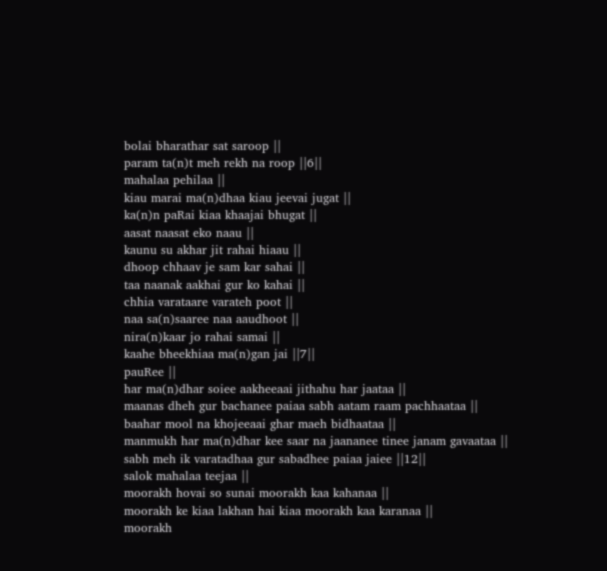bolai bharathar sat saroop ||
param ta(n)t meh rekh na roop ||6||
mahalaa pehilaa ||
kiau marai ma(n)dhaa kiau jeevai jugat ||
ka(n)n paRai kiaa khaajai bhugat ||
aasat naasat eko naau ||
kaunu su akhar jit rahai hiaau ||
dhoop chhaav je sam kar sahai ||
taa naanak aakhai gur ko kahai ||
chhia varataare varateh poot ||
naa sa(n)saaree naa aaudhoot ||
nira(n)kaar jo rahai samai ||
kaahe bheekhiaa ma(n)gan jai ||7||
pauRee ||
har ma(n)dhar soiee aakheeaai jithahu har jaataa ||
maanas dheh gur bachanee paiaa sabh aatam raam pachhaataa ||
baahar mool na khojeeaai ghar maeh bidhaataa ||
manmukh har ma(n)dhar kee saar na jaananee tinee janam gavaataa ||
sabh meh ik varatadhaa gur sabadhee paiaa jaiee ||12||
salok mahalaa teejaa ||
moorakh hovai so sunai moorakh kaa kahanaa ||
moorakh ke kiaa lakhan hai kiaa moorakh kaa karanaa ||
moorakh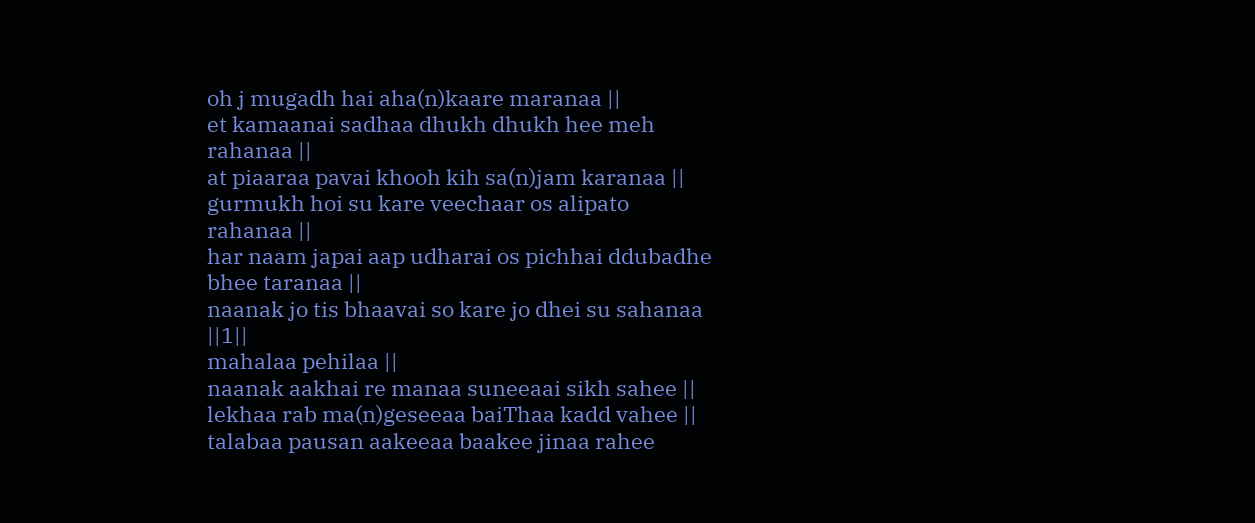oh j mugadh hai aha(n)kaare maranaa ||
et kamaanai sadhaa dhukh dhukh hee meh rahanaa ||
at piaaraa pavai khooh kih sa(n)jam karanaa ||
gurmukh hoi su kare veechaar os alipato rahanaa ||
har naam japai aap udharai os pichhai ddubadhe bhee taranaa ||
naanak jo tis bhaavai so kare jo dhei su sahanaa ||1||
mahalaa pehilaa ||
naanak aakhai re manaa suneeaai sikh sahee ||
lekhaa rab ma(n)geseeaa baiThaa kadd vahee ||
talabaa pausan aakeeaa baakee jinaa rahee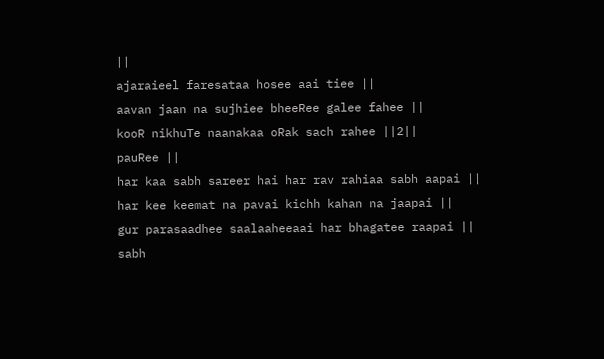||
ajaraieel faresataa hosee aai tiee ||
aavan jaan na sujhiee bheeRee galee fahee ||
kooR nikhuTe naanakaa oRak sach rahee ||2||
pauRee ||
har kaa sabh sareer hai har rav rahiaa sabh aapai ||
har kee keemat na pavai kichh kahan na jaapai ||
gur parasaadhee saalaaheeaai har bhagatee raapai ||
sabh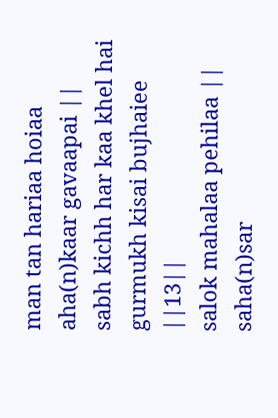man tan hariaa hoiaa aha(n)kaar gavaapai ||
sabh kichh har kaa khel hai gurmukh kisai bujhaiee ||13||
salok mahalaa pehilaa ||
saha(n)sar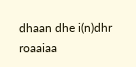dhaan dhe i(n)dhr roaaiaa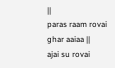||
paras raam rovai ghar aaiaa ||
ajai su rovai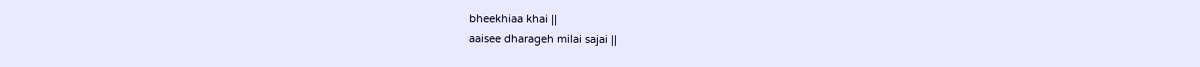bheekhiaa khai ||
aaisee dharageh milai sajai ||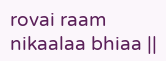rovai raam nikaalaa bhiaa ||